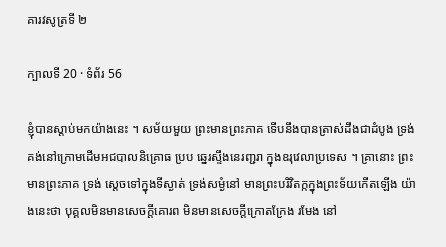គារវសូត្រទី ២

ក្បាលទី 20 · ទំព័រ 56

ខ្ញុំបានស្តាប់មកយ៉ាងនេះ ។ សម័យមួយ ព្រះមានព្រះភាគ ទើបនឹងបានត្រាស់ដឹងជាដំបូង ទ្រង់គង់នៅក្រោមដើមអជបាលនិគ្រោធ ប្រប ឆ្នេរស្ទឹងនេរញ្ជរា ក្នុងឧរុវេលាប្រទេស ។ គ្រានោះ ព្រះមានព្រះភាគ ទ្រង់ ស្តេចទៅក្នុងទីស្ងាត់ ទ្រង់សម្ងំនៅ មានព្រះបរិវិតក្កក្នុងព្រះទ័យកើតឡើង យ៉ាងនេះថា បុគ្គលមិនមានសេចក្តីគោរព មិនមានសេចក្តីក្រោតក្រែង រមែង នៅ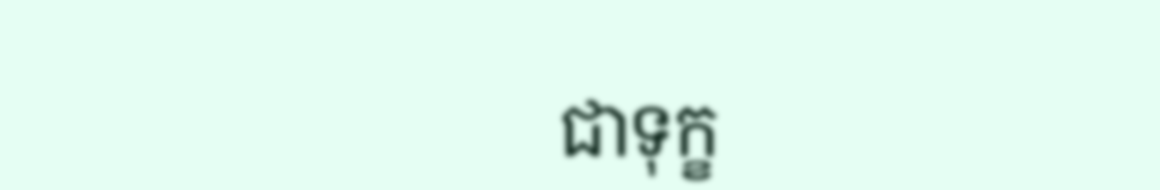ជាទុក្ខ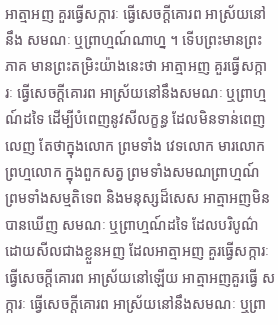អាត្មាអញ គួរធ្វើសក្ការៈ ធ្វើសេចក្តីគោរព អាស្រ័យនៅនឹង សមណៈ ឬព្រាហ្មណ៍ណាហ្ន ។ ទើបព្រះមានព្រះភាគ មានព្រះតម្រិះយ៉ាងនេះថា អាត្មាអញ គួរធ្វើសក្ការៈ ធ្វើសេចក្តីគោរព អាស្រ័យនៅនឹងសមណៈ ឬព្រាហ្មណ៍ដទៃ ដើម្បីបំពេញនូវសីលក្ខន្ធ ដែលមិនទាន់ពេញលេញ តែថាក្នុងលោក ព្រមទាំង វេទលោក មារលោក ព្រហ្មលោក ក្នុងពួកសត្វ ព្រមទាំងសមណព្រាហ្មណ៍ ព្រមទាំងសម្មតិទេព និងមនុស្សដ៏សេស អាត្មាអញមិនបានឃើញ សមណៈ ឬព្រាហ្មណ៍ដទៃ ដែលបរិបូណ៌ដោយសីលជាងខ្លួនអញ ដែលអាត្មាអញ គួរធ្វើសក្ការៈ ធ្វើសេចក្តីគោរព អាស្រ័យនៅឡើយ អាត្មាអញគួរធ្វើ សក្ការៈ ធ្វើសេចក្តីគោរព អាស្រ័យនៅនឹងសមណៈ ឬព្រា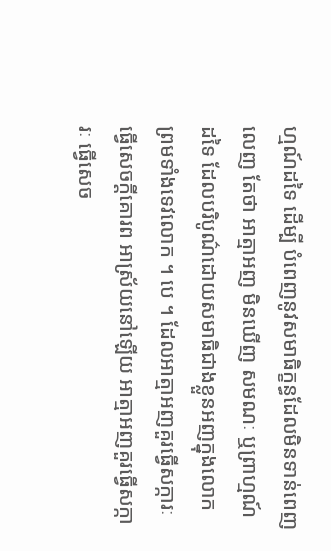ហ្មណ៍ដទៃ ដើម្បី បំពេញនូវសមាធិក្ខន្ធដែលមិនទាន់ពេញលេញ តែថា អាត្មាអញ មិនឃើញ សមណៈ ឬព្រាហ្មណ៍ដទៃ ដែលបរិបូណ៌ដោយសមាធិជាងខ្លួនអញក្នុងលោក ព្រមទាំងទេវលោក ។ បេ ។ ដែលអាត្មាអញគួរធ្វើសក្ការៈ ធ្វើសេចក្តីគោរព អាស្រ័យនៅឡើយ អាត្មាអញគួរធ្វើសក្ការៈ ធ្វើសេច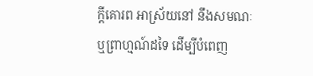ក្តីគោរព អាស្រ័យនៅ នឹងសមណៈ ឬព្រាហ្មណ៍ដទៃ ដើម្បីបំពេញ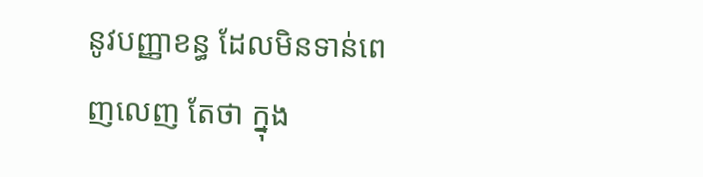នូវបញ្ញាខន្ធ ដែលមិនទាន់ពេញលេញ តែថា ក្នុង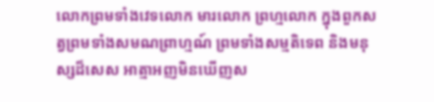លោកព្រមទាំងវេទលោក មារលោក ព្រហ្មលោក ក្នុងពួកស ត្វព្រមទាំងសមណព្រាហ្មណ៍ ព្រមទាំងសម្មតិទេព និងមនុស្សដ៏សេស អាត្មាអញមិនឃើញស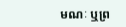មណៈ ឬព្រ